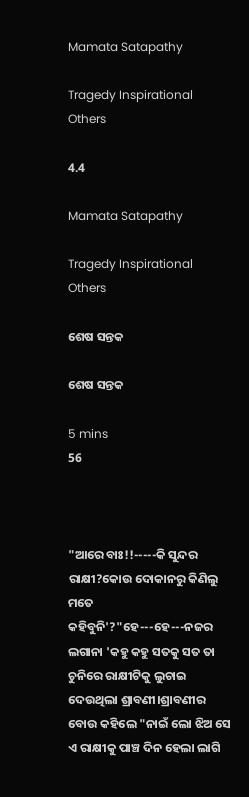Mamata Satapathy

Tragedy Inspirational Others

4.4

Mamata Satapathy

Tragedy Inspirational Others

ଶେଷ ସନ୍ତକ

ଶେଷ ସନ୍ତକ

5 mins
56



"ଆରେ ବାଃ!!-----କି ସୁନ୍ଦର ରାକ୍ଷୀ?କୋଉ ଦୋକାନରୁ କିଣିଲୁ ମତେ କହିବୁନି'?"ହେ---ହେ---ନଜର ଲଗାନା 'କହୁ କହୁ ସତକୁ ସତ ତା ଚୁନିରେ ରାକ୍ଷୀଟିକୁ ଲୁଚାଇ ଦେଉଥିଲା ଶ୍ରାବଣୀ।ଶ୍ରାବଣୀର ବୋଉ କହିଲେ "ନାଇଁ ଲୋ ଝିଅ ସେ ଏ ରାକ୍ଷୀକୁ ପାଞ୍ଚ ଦିନ ହେଲା ଲାଗି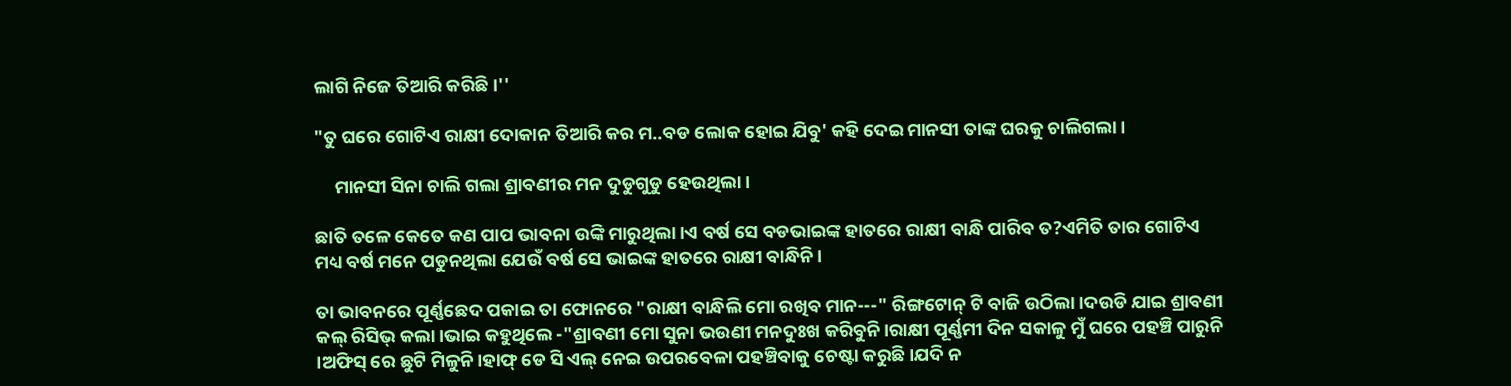ଲାଗି ନିଜେ ତିଆରି କରିଛି।''

"ତୁ ଘରେ ଗୋଟିଏ ରାକ୍ଷୀ ଦୋକାନ ତିଆରି କର ମ..ବଡ ଲୋକ ହୋଇ ଯିବୁ' କହି ଦେଇ ମାନସୀ ତାଙ୍କ ଘରକୁ ଚାଲିଗଲା ।

     ମାନସୀ ସିନା ଚାଲି ଗଲା ଶ୍ରାବଣୀର ମନ ଦୁଡୁଗୁଡୁ ହେଉଥିଲା।

ଛାତି ତଳେ କେତେ କଣ ପାପ ଭାବନା ଉଙ୍କି ମାରୁଥିଲା।ଏ ବର୍ଷ ସେ ବଡଭାଇଙ୍କ ହାତରେ ରାକ୍ଷୀ ବାନ୍ଧି ପାରିବ ତ?ଏମିତି ତାର ଗୋଟିଏ ମଧ୍ୟ ବର୍ଷ ମନେ ପଡୁନଥିଲା ଯେଉଁ ବର୍ଷ ସେ ଭାଇଙ୍କ ହାତରେ ରାକ୍ଷୀ ବାନ୍ଧିନି।

ତା ଭାବନରେ ପୂର୍ଣ୍ଣଛେଦ ପକାଇ ତା ଫୋନରେ "ରାକ୍ଷୀ ବାନ୍ଧିଲି ମୋ ରଖିବ ମାନ---" ରିଙ୍ଗଟୋନ୍ ଟି ବାଜି ଉଠିଲା।ଦଉଡି ଯାଇ ଶ୍ରାବଣୀ କଲ୍ ରିସିଭ୍ କଲା।ଭାଇ କହୁଥିଲେ -"ଶ୍ରାବଣୀ ମୋ ସୁନା ଭଉଣୀ ମନଦୁଃଖ କରିବୁନି।ରାକ୍ଷୀ ପୂର୍ଣ୍ଣମୀ ଦିନ ସକାଳୁ ମୁଁ ଘରେ ପହଞ୍ଚି ପାରୁନି ।ଅଫିସ୍ ରେ ଛୁଟି ମିଳୁନି।ହାଫ୍ ଡେ ସି ଏଲ୍ ନେଇ ଉପରବେଳା ପହଞ୍ଚିବାକୁ ଚେଷ୍ଟା କରୁଛି।ଯଦି ନ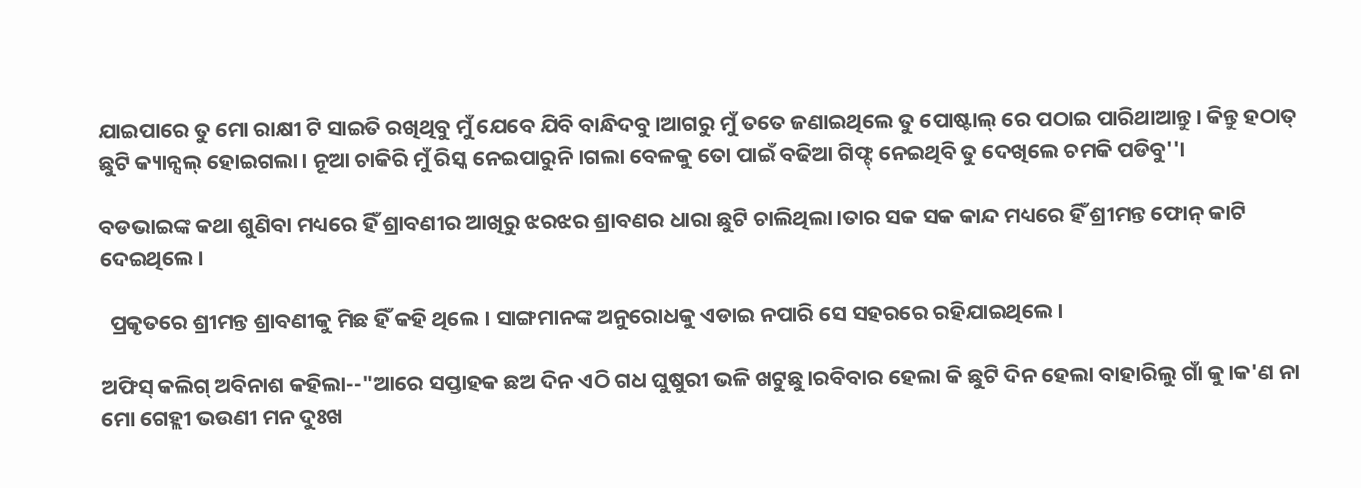ଯାଇପାରେ ତୁ ମୋ ରାକ୍ଷୀ ଟି ସାଇତି ରଖିଥିବୁ ମୁଁ ଯେବେ ଯିବି ବାନ୍ଧିଦବୁ।ଆଗରୁ ମୁଁ ତତେ ଜଣାଇଥିଲେ ତୁ ପୋଷ୍ଟାଲ୍ ରେ ପଠାଇ ପାରିଥାଆନ୍ତୁ। କିନ୍ତୁ ହଠାତ୍ ଛୁଟି କ୍ୟାନ୍ସଲ୍ ହୋଇଗଲା। ନୂଆ ଚାକିରି ମୁଁ ରିସ୍କ ନେଇପାରୁନି।ଗଲା ବେଳକୁ ତୋ ପାଇଁ ବଢିଆ ଗିଫ୍ଟ୍ ନେଇଥିବି ତୁ ଦେଖିଲେ ଚମକି ପଡିବୁ''।

ବଡଭାଇଙ୍କ କଥା ଶୁଣିବା ମଧ୍ୟରେ ହିଁ ଶ୍ରାବଣୀର ଆଖିରୁ ଝରଝର ଶ୍ରାବଣର ଧାରା ଛୁଟି ଚାଲିଥିଲା।ତାର ସକ ସକ କାନ୍ଦ ମଧ୍ୟରେ ହିଁ ଶ୍ରୀମନ୍ତ ଫୋନ୍ କାଟି ଦେଇଥିଲେ।

  ପ୍ରକୃତରେ ଶ୍ରୀମନ୍ତ ଶ୍ରାବଣୀକୁ ମିଛ ହିଁ କହି ଥିଲେ । ସାଙ୍ଗମାନଙ୍କ ଅନୁରୋଧକୁ ଏଡାଇ ନପାରି ସେ ସହରରେ ରହିଯାଇଥିଲେ।

ଅଫିସ୍ କଲିଗ୍ ଅବିନାଶ କହିଲା--"ଆରେ ସପ୍ତାହକ ଛଅ ଦିନ ଏଠି ଗଧ ଘୁଷୁରୀ ଭଳି ଖଟୁଛୁ।ରବିବାର ହେଲା କି ଛୁଟି ଦିନ ହେଲା ବାହାରିଲୁ ଗାଁ କୁ।କ'ଣ ନା ମୋ ଗେହ୍ଲୀ ଭଉଣୀ ମନ ଦୁଃଖ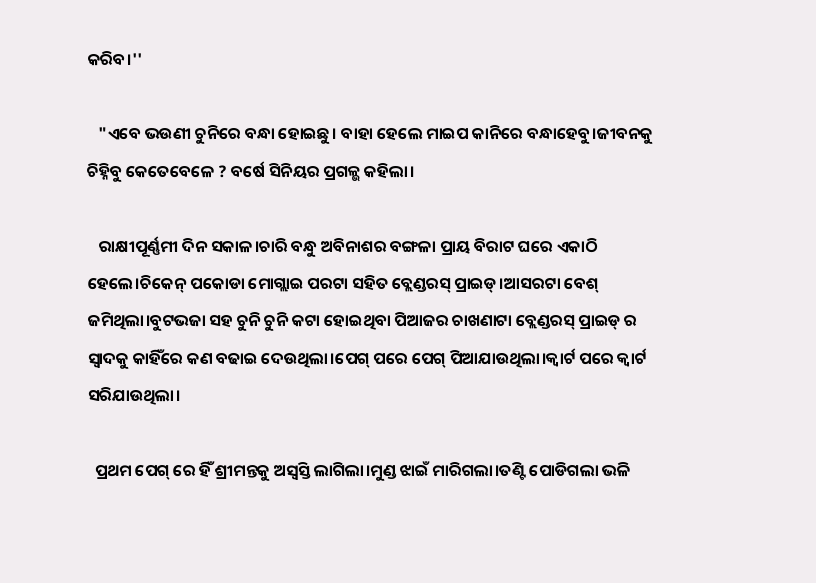କରିବ।''

   "ଏବେ ଭଉଣୀ ଚୁନିରେ ବନ୍ଧା ହୋଇଛୁ। ବାହା ହେଲେ ମାଇପ କାନିରେ ବନ୍ଧାହେବୁ।ଜୀବନକୁ ଚିହ୍ନିବୁ କେତେବେଳେ ? ବର୍ଷେ ସିନିୟର ପ୍ରଗଳ୍ଭ କହିଲା।

   ରାକ୍ଷୀପୂର୍ଣ୍ଣମୀ ଦିନ ସକାଳ।ଚାରି ବନ୍ଧୁ ଅବିନାଶର ବଙ୍ଗଳା ପ୍ରାୟ ବିରାଟ ଘରେ ଏକାଠି ହେଲେ।ଚିକେନ୍ ପକୋଡା ମୋଗ୍ଲାଇ ପରଟା ସହିତ ବ୍ଲେଣ୍ଡରସ୍ ପ୍ରାଇଡ୍।ଆସରଟା ବେଶ୍ ଜମିଥିଲା।ବୁଟଭଜା ସହ ଚୁନି ଚୁନି କଟା ହୋଇଥିବା ପିଆଜର ଚାଖଣାଟା ବ୍ଲେଣ୍ଡରସ୍ ପ୍ରାଇଡ୍ ର ସ୍ୱାଦକୁ କାହିଁରେ କଣ ବଢାଇ ଦେଉଥିଲା।ପେଗ୍ ପରେ ପେଗ୍ ପିଆଯାଉଥିଲା।କ୍ୱାର୍ଟ ପରେ କ୍ୱାର୍ଟ ସରିଯାଉଥିଲା।

  ପ୍ରଥମ ପେଗ୍ ରେ ହିଁ ଶ୍ରୀମନ୍ତକୁ ଅସ୍ୱସ୍ତି ଲାଗିଲା।ମୁଣ୍ଡ ଝାଇଁ ମାରିଗଲା।ତଣ୍ଟି ପୋଡିଗଲା ଭଳି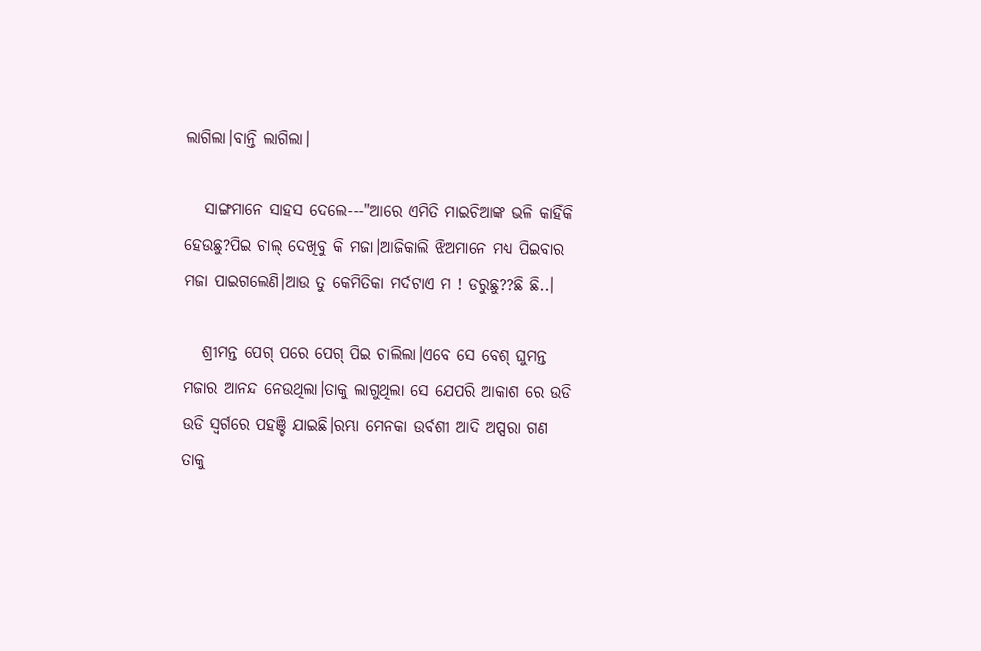ଲାଗିଲା।ବାନ୍ତି ଲାଗିଲା।

   ସାଙ୍ଗମାନେ ସାହସ ଦେଲେ---"ଆରେ ଏମିତି ମାଇଚିଆଙ୍କ ଭଳି କାହିଁକି ହେଉଛୁ?ପିଇ ଚାଲ୍ ଦେଖିବୁ କି ମଜା।ଆଜିକାଲି ଝିଅମାନେ ମଧ୍ୟ ପିଇବାର ମଜା ପାଇଗଲେଣି।ଆଉ ତୁ କେମିତିକା ମର୍ଦଟାଏ ମ ! ଡରୁଛୁ??ଛି ଛି..।

   ଶ୍ରୀମନ୍ତ ପେଗ୍ ପରେ ପେଗ୍ ପିଇ ଚାଲିଲା।ଏବେ ସେ ବେଶ୍ ଘୁମନ୍ତ ମଜାର ଆନନ୍ଦ ନେଉଥିଲା।ତାକୁ ଲାଗୁଥିଲା ସେ ଯେପରି ଆକାଶ ରେ ଉଡି ଉଡି ସ୍ୱର୍ଗରେ ପହଞ୍ଚି ଯାଇଛି।ରମ୍ଭା ମେନକା ଉର୍ବଶୀ ଆଦି ଅପ୍ସରା ଗଣ ତାକୁ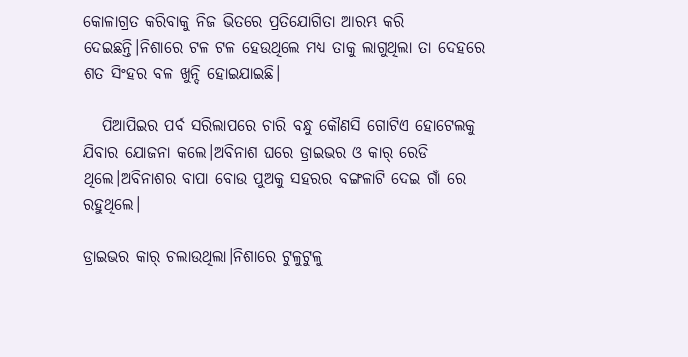କୋଳାଗ୍ରତ କରିବାକୁ ନିଜ ଭିତରେ ପ୍ରତିଯୋଗିତା ଆରମ୍ଭ କରି ଦେଇଛନ୍ତି।ନିଶାରେ ଟଳ ଟଳ ହେଉଥିଲେ ମଧ୍ୟ ତାକୁ ଲାଗୁଥିଲା ତା ଦେହରେ ଶତ ସିଂହର ବଳ ଖୁନ୍ଦି ହୋଇଯାଇଛି।

   ପିଆପିଇର ପର୍ବ ସରିଲାପରେ ଚାରି ବନ୍ଧୁ କୌଣସି ଗୋଟିଏ ହୋଟେଲକୁ ଯିବାର ଯୋଜନା କଲେ।ଅବିନାଶ ଘରେ ଡ୍ରାଇଭର ଓ କାର୍ ରେଡି ଥିଲେ।ଅବିନାଶର ବାପା ବୋଉ ପୁଅକୁ ସହରର ବଙ୍ଗଳାଟି ଦେଇ ଗାଁ ରେ ରହୁଥିଲେ।

ଡ୍ରାଇଭର କାର୍ ଚଲାଉଥିଲା।ନିଶାରେ ଟୁଳୁଟୁଳୁ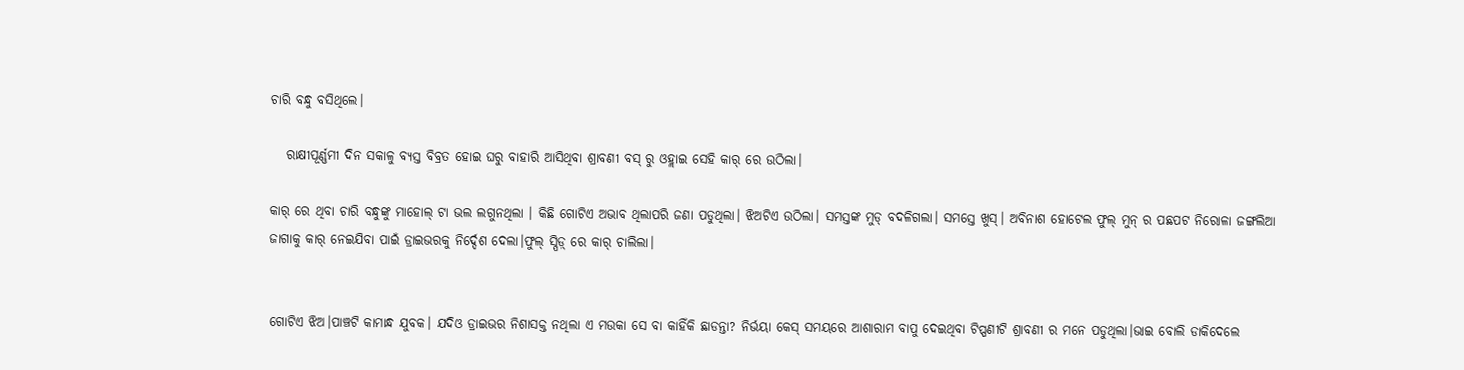ଚାରି ବନ୍ଧୁ ବସିଥିଲେ।

   ରାକ୍ଷୀପୂର୍ଣ୍ଣମୀ ଦିନ ସକାଳୁ ବ୍ୟସ୍ତ ବିବ୍ରତ ହୋଇ ଘରୁ ବାହାରି ଆସିଥିବା ଶ୍ରାବଣୀ ବସ୍ ରୁ ଓହ୍ଲାଇ ସେହି କାର୍ ରେ ଉଠିଲା।

କାର୍ ରେ ଥିବା ଚାରି ବନ୍ଧୁଙ୍କୁ ମାହୋଲ୍ ଟା ଭଲ ଲଗୁନଥିଲା । କିଛି ଗୋଟିଏ ଅଭାବ ଥିଲାପରି ଜଣା ପଡୁଥିଲା। ଝିଅଟିଏ ଉଠିଲା। ସମସ୍ତଙ୍କ ମୁଡ୍ ବଦଳିଗଲା। ସମସ୍ତେ ଖୁସ୍। ଅବିନାଶ ହୋଟେଲ ଫୁଲ୍ ମୁନ୍ ର ପଛପଟ ନିରୋଳା ଜଙ୍ଗଲିଆ ଜାଗାକୁ କାର୍ ନେଇଯିବା ପାଇଁ ଡ୍ରାଇଭରକୁ ନିର୍ଦ୍ଦେଶ ଦେଲା।ଫୁଲ୍ ସ୍ପିଡ଼୍ ରେ କାର୍ ଚାଲିଲା।


ଗୋଟିଏ ଝିଅ।ପାଞ୍ଚଟି କାମାନ୍ଧ ଯୁବକ। ଯଦିଓ ଡ୍ରାଇଭର ନିଶାସକ୍ତ ନଥିଲା ଏ ମଉକା ସେ ବା କାହିଁକି ଛାଡନ୍ତା? ନିର୍ଭୟା କେସ୍ ସମୟରେ ଆଶାରାମ ବାପୁ ଦେଇଥିବା ଟିପ୍ପଣୀଟି ଶ୍ରାବଣୀ ର ମନେ ପଡୁଥିଲା।ଭାଇ ବୋଲି ଡାକିଦେଲେ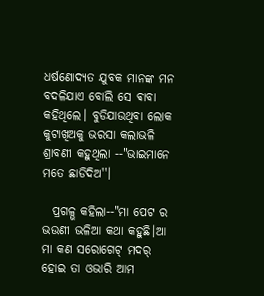ଧର୍ଷଣୋଦ୍ୟତ ଯୁବକ ମାନଙ୍କ ମନ ବଦଳିଯାଏ ବୋଲି ସେ ଵାବା କହିଥିଲେ। ବୁଡିଯାଉଥିବା ଲୋକ କୁଟାଖିଅକୁ ଭରସା କଲାଭଳି ଶ୍ରାବଣୀ କହୁଥିଲା --"ଭାଇମାନେ ମତେ ଛାଡିଦିଅ''।

  ପ୍ରଗଳ୍ଭ କହିଲା--"ମା ପେଟ ର ଭଉଣୀ ଭଳିଆ କଥା କହୁଛି।ଆ ମା କଣ ସରୋଗେଟ୍ ମଦର୍ ହୋଇ ତା ଓଭାରି ଆମ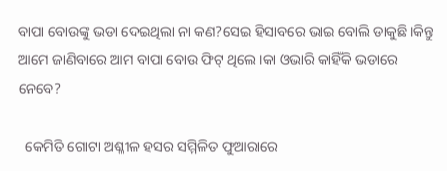ବାପା ବୋଉଙ୍କୁ ଭଡା ଦେଇଥିଲା ନା କଣ?ସେଇ ହିସାବରେ ଭାଇ ବୋଲି ଡାକୁଛି।କିନ୍ତୁ ଆମେ ଜାଣିବାରେ ଆମ ବାପା ବୋଉ ଫିଟ୍ ଥିଲେ।କା ଓଭାରି କାହିଁକି ଭଡାରେ ନେବେ?

  କେମିତି ଗୋଟା ଅଶ୍ଳୀଳ ହସର ସମ୍ମିଳିତ ଫୁଆରାରେ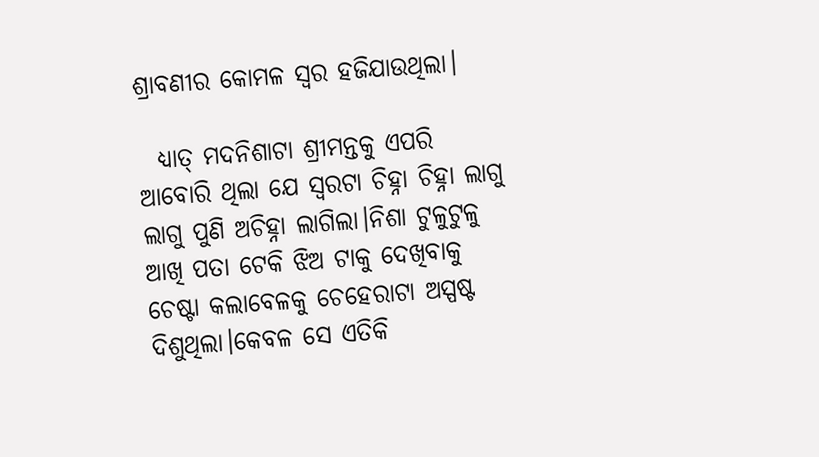ଶ୍ରାବଣୀର କୋମଳ ସ୍ୱର ହଜିଯାଉଥିଲା।

  ଧ୍ୟାତ୍ ମଦନିଶାଟା ଶ୍ରୀମନ୍ତକୁ ଏପରି ଆବୋରି ଥିଲା ଯେ ସ୍ୱରଟା ଚିହ୍ନା ଚିହ୍ନା ଲାଗୁ ଲାଗୁ ପୁଣି ଅଚିହ୍ନା ଲାଗିଲା।ନିଶା ଟୁଳୁଟୁଳୁ ଆଖି ପତା ଟେକି ଝିଅ ଟାକୁ ଦେଖିବାକୁ ଚେଷ୍ଟା କଲାବେଳକୁ ଚେହେରାଟା ଅସ୍ପଷ୍ଟ ଦିଶୁଥିଲା।କେବଳ ସେ ଏତିକି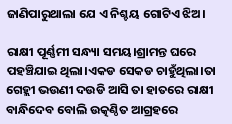ଜାଣିପାରୁଥାଲା ଯେ ଏ ନିଶ୍ଚୟ ଗୋଟିଏ ଝିଅ।

ରାକ୍ଷୀ ପୂର୍ଣ୍ଣମୀ ସନ୍ଧ୍ୟା ସମୟ।ଶ୍ରାମନ୍ତ ଘରେ ପହଞ୍ଚିଯାଇ ଥିଲା।ଏକଡ ସେକଡ ଚାହୁଁଥିଲା।ତା ଗେହ୍ଲୀ ଭଉଣୀ ଦଉଡି ଆସି ତା ହାତରେ ରାକ୍ଷୀ ବାନ୍ଧିଦେବ ବୋଲି ଉତ୍କଣ୍ଠିତ ଆଗ୍ରହରେ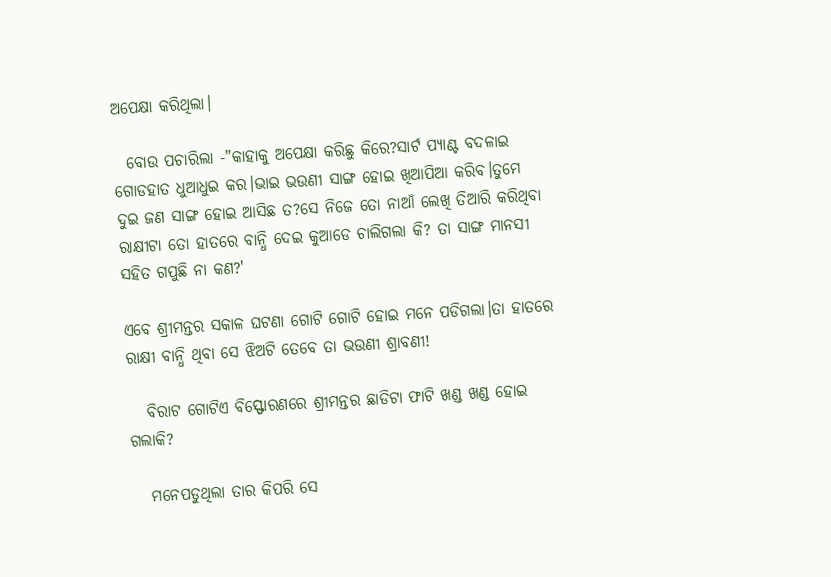ଅପେକ୍ଷା କରିଥିଲା।

  ବୋଉ ପଚାରିଲା -"କାହାକୁ ଅପେକ୍ଷା କରିଛୁ କିରେ?ସାର୍ଟ ପ୍ୟାଣ୍ଟ ବଦଳାଇ ଗୋଡହାତ ଧୁଆଧୁଇ କର।ଭାଇ ଭଉଣୀ ସାଙ୍ଗ ହୋଇ ଖିଆପିଆ କରିବ।ତୁମେ ଦୁଇ ଜଣ ସାଙ୍ଗ ହୋଇ ଆସିଛ ତ?ସେ ନିଜେ ତୋ ନାଆଁ ଲେଖି ତିଆରି କରିଥିବା ରାକ୍ଷୀଟା ତୋ ହାତରେ ବାନ୍ଧି ଦେଇ କୁଆଡେ ଚାଲିଗଲା କି? ତା ସାଙ୍ଗ ମାନସୀ ସହିତ ଗପୁଛି ନା କଣ?'

ଏବେ ଶ୍ରୀମନ୍ତର ସକାଳ ଘଟଣା ଗୋଟି ଗୋଟି ହୋଇ ମନେ ପଡିଗଲା।ତା ହାତରେ ରାକ୍ଷୀ ବାନ୍ଧି ଥିବା ସେ ଝିଅଟି ତେବେ ତା ଭଉଣୀ ଶ୍ରାବଣୀ!

   ବିରାଟ ଗୋଟିଏ ବିସ୍ଫୋରଣରେ ଶ୍ରୀମନ୍ତର ଛାଡିଟା ଫାଟି ଖଣ୍ଡ ଖଣ୍ଡ ହୋଇ ଗଲାକି?

   ମନେପଡୁଥିଲା ତାର କିପରି ସେ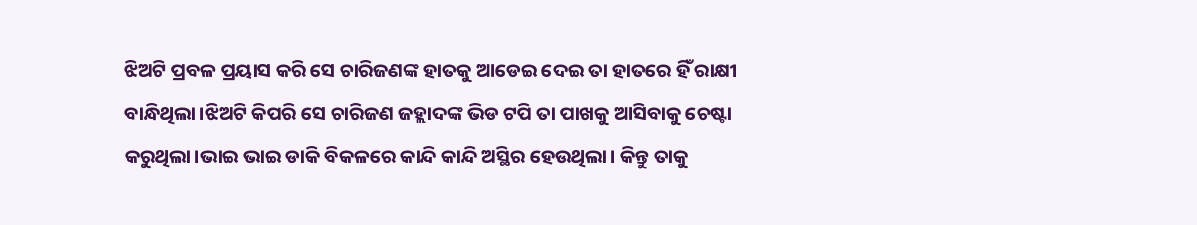ଝିଅଟି ପ୍ରବଳ ପ୍ରୟାସ କରି ସେ ଚାରିଜଣଙ୍କ ହାତକୁ ଆଡେଇ ଦେଇ ତା ହାତରେ ହିଁ ରାକ୍ଷୀ ବାନ୍ଧିଥିଲା।ଝିଅଟି କିପରି ସେ ଚାରିଜଣ ଜହ୍ଲାଦଙ୍କ ଭିଡ ଟପି ତା ପାଖକୁ ଆସିବାକୁ ଚେଷ୍ଟା କରୁଥିଲା।ଭାଇ ଭାଇ ଡାକି ବିକଳରେ କାନ୍ଦି କାନ୍ଦି ଅସ୍ଥିର ହେଉଥିଲା। କିନ୍ତୁ ତାକୁ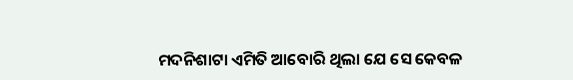ମଦନିଶାଟା ଏମିତି ଆବୋରି ଥିଲା ଯେ ସେ କେବଳ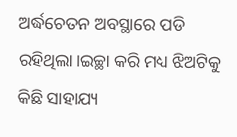ଅର୍ଦ୍ଧଚେତନ ଅବସ୍ଥାରେ ପଡି ରହିଥିଲା।ଇଚ୍ଛା କରି ମଧ୍ୟ ଝିଅଟିକୁ କିଛି ସାହାଯ୍ୟ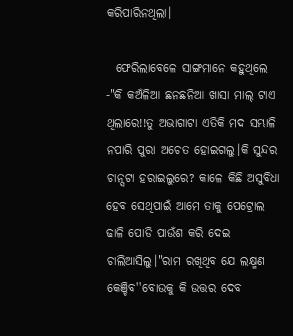କରିପାରିନଥିଲା।

  ଫେରିଲାବେଳେ ସାଙ୍ଗମାନେ କହୁଥିଲେ -"କି କଅଁଳିଆ ଛନଛନିଆ ଖାସା ମାଲ୍ ଟାଏ ଥିଲାରେ!!ତୁ ଅଭାଗାଟା ଏତିକି ମଦ ସମ୍ଭାଳି ନପାରି ପୁରା ଅଚେତ ହୋଇଗଲୁ।କି ସୁନ୍ଦର ଚାନ୍ସଟା ହରାଇଲୁରେ? କାଳେ କିଛି ଅସୁବିଧା ହେବ ସେଥିପାଇଁ ଆମେ ତାକୁ ପେଟ୍ରୋଲ ଢାଳି ପୋଡି ପାଉଁଶ କରି ଦେଇ ଚାଲିଆସିଲୁ।"ରାମ ରଖିଥିବ ଯେ ଲକ୍ଷ୍ମଣ କେଞ୍ଚିବ''ବୋଉକୁ କି ଉତ୍ତର ଦେବ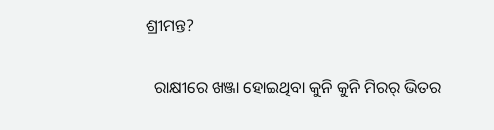ଶ୍ରୀମନ୍ତ?

  ରାକ୍ଷୀରେ ଖଞ୍ଜା ହୋଇଥିବା କୁନି କୁନି ମିରର୍ ଭିତର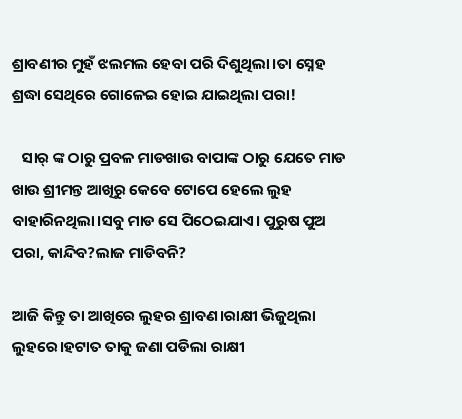ଶ୍ରାବଣୀର ମୁହଁ ଝଲମଲ ହେବା ପରି ଦିଶୁଥିଲା।ତା ସ୍ନେହ ଶ୍ରଦ୍ଧା ସେଥିରେ ଗୋଳେଇ ହୋଇ ଯାଇଥିଲା ପରା!

   ସାର୍ ଙ୍କ ଠାରୁ ପ୍ରବଳ ମାଡଖାଉ ବାପାଙ୍କ ଠାରୁ ଯେତେ ମାଡ ଖାଉ ଶ୍ରୀମନ୍ତ ଆଖିରୁ କେବେ ଟୋପେ ହେଲେ ଲୁହ ବାହାରିନଥିଲା।ସବୁ ମାଡ ସେ ପିଠେଇଯାଏ। ପୁରୁଷ ପୁଅ ପରା, କାନ୍ଦିବ?ଲାଜ ମାଡିବନି?

ଆଜି କିନ୍ତୁ ତା ଆଖିରେ ଲୁହର ଶ୍ରାବଣ।ରାକ୍ଷୀ ଭିଜୁଥିଲା ଲୁହରେ।ହଟାତ ତାକୁ ଜଣା ପଡିଲା ରାକ୍ଷୀ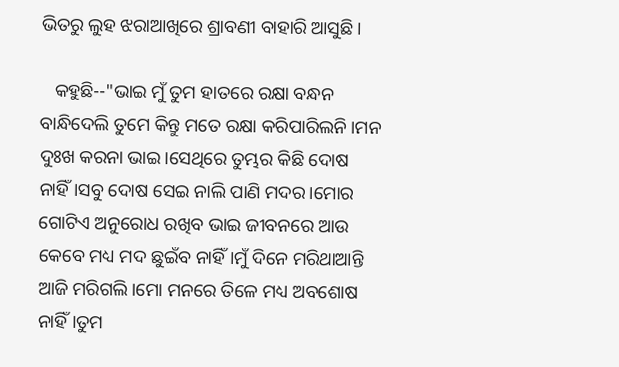ଭିତରୁ ଲୁହ ଝରାଆଖିରେ ଶ୍ରାବଣୀ ବାହାରି ଆସୁଛି।

   କହୁଛି--"ଭାଇ ମୁଁ ତୁମ ହାତରେ ରକ୍ଷା ବନ୍ଧନ ବାନ୍ଧିଦେଲି ତୁମେ କିନ୍ତୁ ମତେ ରକ୍ଷା କରିପାରିଲନି।ମନ ଦୁଃଖ କରନା ଭାଇ।ସେଥିରେ ତୁମ୍ଭର କିଛି ଦୋଷ ନାହିଁ।ସବୁ ଦୋଷ ସେଇ ନାଲି ପାଣି ମଦର।ମୋର ଗୋଟିଏ ଅନୁରୋଧ ରଖିବ ଭାଇ ଜୀବନରେ ଆଉ କେବେ ମଧ୍ୟ ମଦ ଛୁଇଁବ ନାହିଁ।ମୁଁ ଦିନେ ମରିଥାଆନ୍ତି ଆଜି ମରିଗଲି।ମୋ ମନରେ ତିଳେ ମଧ୍ୟ ଅବଶୋଷ ନାହିଁ।ତୁମ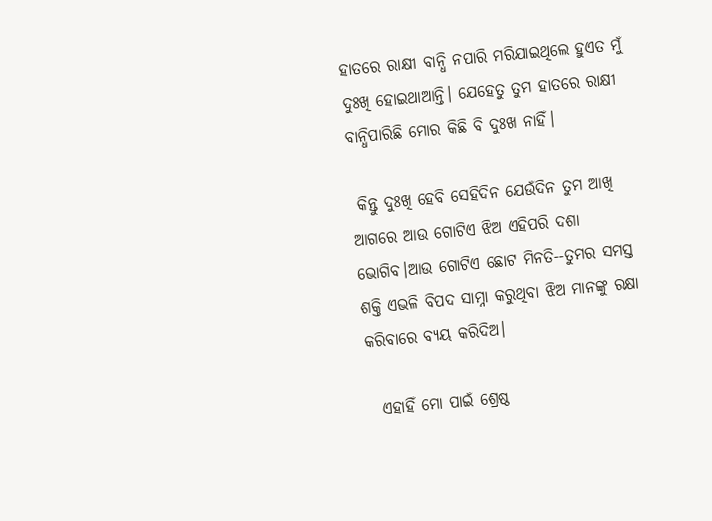ହାତରେ ରାକ୍ଷୀ ବାନ୍ଧି ନପାରି ମରିଯାଇଥିଲେ ହୁଏତ ମୁଁ ଦୁଃଖି ହୋଇଥାଆନ୍ତି। ଯେହେତୁ ତୁମ ହାତରେ ରାକ୍ଷୀ ବାନ୍ଧିପାରିଛି ମୋର କିଛି ବି ଦୁଃଖ ନାହିଁ।

 କିନ୍ତୁ ଦୁଃଖି ହେବି ସେହିଦିନ ଯେଉଁଦିନ ତୁମ ଆଖି ଆଗରେ ଆଉ ଗୋଟିଏ ଝିଅ ଏହିପରି ଦଶା ଭୋଗିବ।ଆଉ ଗୋଟିଏ ଛୋଟ ମିନତି--ତୁମର ସମସ୍ତ ଶକ୍ତି ଏଭଳି ବିପଦ ସାମ୍ନା କରୁଥିବା ଝିଅ ମାନଙ୍କୁ ରକ୍ଷା କରିବାରେ ବ୍ୟୟ କରିଦିଅ।

  ଏହାହିଁ ମୋ ପାଇଁ ଶ୍ରେଷ୍ଠ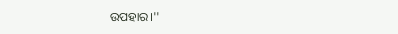ଉପହାର।''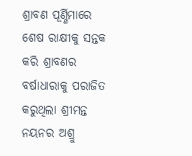ଶ୍ରାବଣ ପୂର୍ଣ୍ଣିମାରେ ଶେଷ ରାକ୍ଷୀକୁ ସନ୍ତକ କରି ଶ୍ରାବଣର ବର୍ଷାଧାରାକୁ ପରାଜିତ କରୁଥିଲା ଶ୍ରୀମନ୍ତ ନୟନର ଅଶ୍ରୁ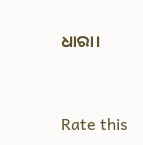ଧାରା।



Rate this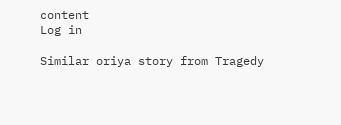content
Log in

Similar oriya story from Tragedy